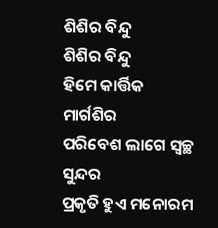ଶିଶିର ବିନ୍ଦୁ
ଶିଶିର ବିନ୍ଦୁ
ହିମେ କାର୍ତ୍ତିକ ମାର୍ଗଶିର
ପରିବେଶ ଲାଗେ ସ୍ଵଚ୍ଛ ସୁନ୍ଦର
ପ୍ରକୃତି ହୁଏ ମନୋରମ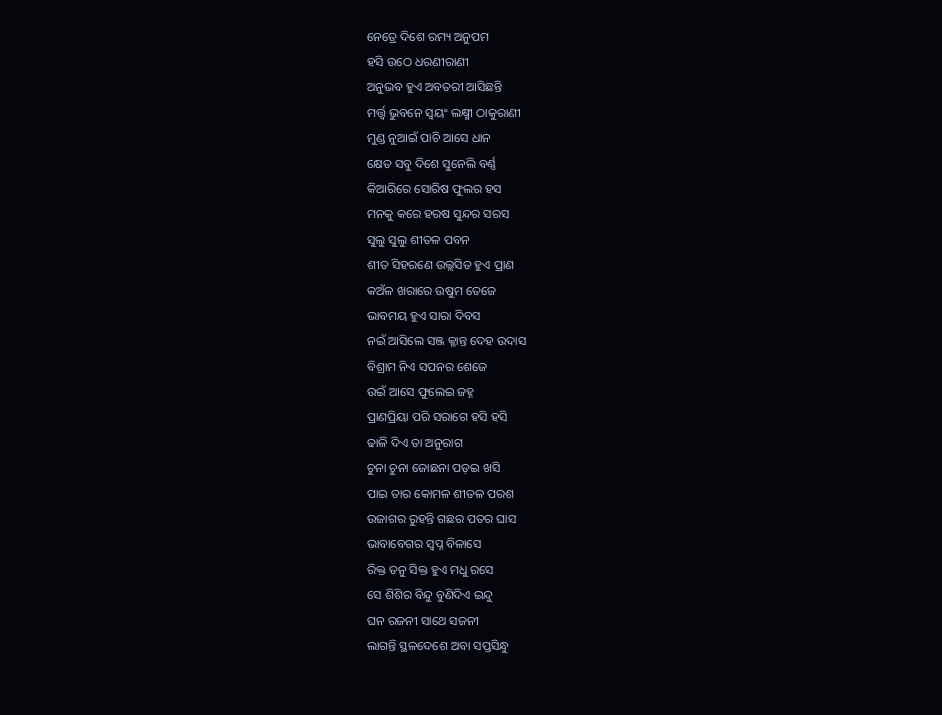ନେତ୍ରେ ଦିଶେ ରମ୍ୟ ଅନୁପମ
ହସି ଉଠେ ଧରଣୀରାଣୀ
ଅନୁଭବ ହୁଏ ଅବତରୀ ଆସିଛନ୍ତି
ମର୍ତ୍ତ୍ଵ ଭୁବନେ ସ୍ଵୟଂ ଲକ୍ଷ୍ମୀ ଠାକୁରାଣୀ
ମୁଣ୍ଡ ନୁଆଇଁ ପାଚି ଆସେ ଧାନ
କ୍ଷେତ ସବୁ ଦିଶେ ସୁନେଲି ବର୍ଣ୍ଣ
କିଆରିରେ ସୋରିଷ ଫୁଲର ହସ
ମନକୁ କରେ ହରଷ ସୁନ୍ଦର ସରସ
ସୁଲୁ ସୁଲୁ ଶୀତଳ ପବନ
ଶୀତ ସିହରଣେ ଉଲ୍ଲସିତ ହୁଏ ପ୍ରାଣ
କଅଁଳ ଖରାରେ ଉଷୁମ ତେଜେ
ଭାବମୟ ହୁଏ ସାରା ଦିବସ
ନଇଁ ଆସିଲେ ସଞ୍ଜ କ୍ଳାନ୍ତ ଦେହ ଉଦାସ
ବିଶ୍ରାମ ନିଏ ସପନର ଶେଜେ
ଉଇଁ ଆସେ ଫୁଲେଇ ଜହ୍ନ
ପ୍ରାଣପ୍ରିୟା ପରି ସରାଗେ ହସି ହସି
ଢାଳି ଦିଏ ତା ଅନୁରାଗ
ଚୁନା ଚୁନା ଜୋଛନା ପଡ଼ଇ ଖସି
ପାଇ ତାର କୋମଳ ଶୀତଳ ପରଶ
ଉଜାଗର ରୁହନ୍ତି ଗଛର ପତର ଘାସ
ଭାବାବେଗର ସ୍ଵପ୍ନ ବିଳାସେ
ରିକ୍ତ ତନୁ ସିକ୍ତ ହୁଏ ମଧୁ ରସେ
ସେ ଶିଶିର ବିନ୍ଦୁ ବୁଣିଦିଏ ଇନ୍ଦୁ
ଘନ ରଜନୀ ସାଥେ ସଜନୀ
ଲାଗନ୍ତି ସ୍ଥଳଦେଶେ ଅବା ସପ୍ତସିନ୍ଧୁ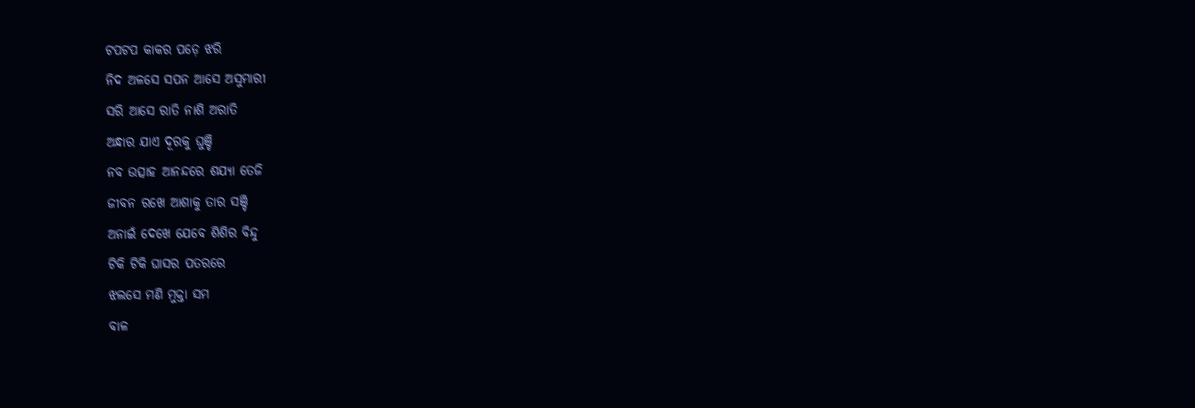ଟପଟପ କାକର ପଡ଼େ ଝରି
ନିଦ ଅଳସେ ସପନ ଆସେ ଅସୁମାରୀ
ସରି ଆସେ ରାତି ନାଶି ଅରାତି
ଅନ୍ଧାର ଯାଏ ଦୂରକୁ ଘୁଞ୍ଚି
ନବ ଉତ୍ସାହ ଆନନ୍ଦରେ ଶଯ୍ୟା ତେଜି
ଜୀବନ ରଖେ ଆଶାକୁ ତାର ସଞ୍ଚି
ଅନାଇଁ ଦେଖେ ଯେବେ ଶିଶିର ବିନ୍ଦୁ
ଟିକି ଟିକି ଘାସର ପତରରେ
ଝଲସେ ମଣି ମୁକ୍ତା ସମ
ବାଳ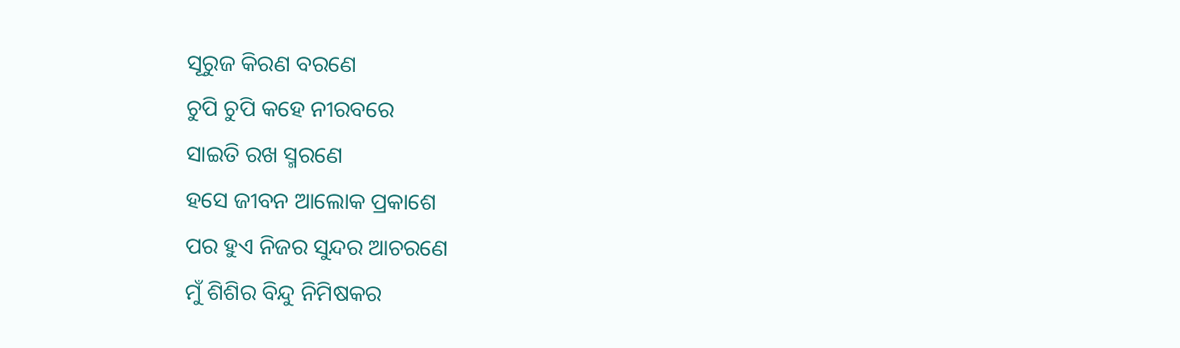ସୂରୁଜ କିରଣ ବରଣେ
ଚୁପି ଚୁପି କହେ ନୀରବରେ
ସାଇତି ରଖ ସ୍ମରଣେ
ହସେ ଜୀବନ ଆଲୋକ ପ୍ରକାଶେ
ପର ହୁଏ ନିଜର ସୁନ୍ଦର ଆଚରଣେ
ମୁଁ ଶିଶିର ବିନ୍ଦୁ ନିମିଷକର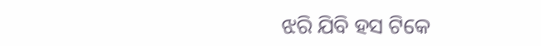ଝରି ଯିବି ହସ ଟିକେ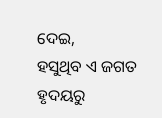ଦେଇ,
ହସୁଥିବ ଏ ଜଗତ
ହୃଦୟରୁ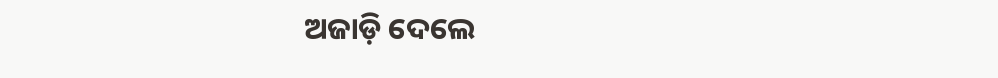ଅଜାଡ଼ି ଦେଲେ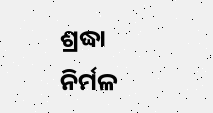ଶ୍ରଦ୍ଧା
ନିର୍ମଳ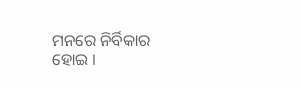ମନରେ ନିର୍ବିକାର ହୋଇ ।